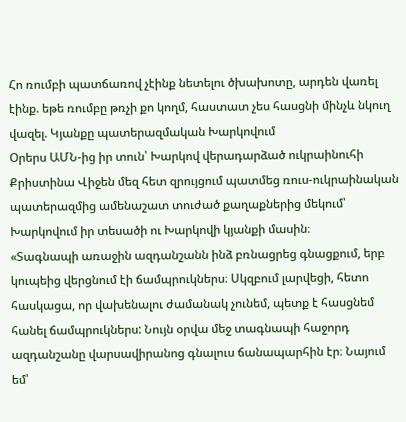Հո ռումբի պատճառով չէինք նետելու ծխախոտը, արդեն վառել էինք. եթե ռումբը թռչի քո կողմ, հաստատ չես հասցնի մինչև նկուղ վազել. Կյանքը պատերազմական Խարկովում
Օրերս ԱՄՆ-ից իր տուն՝ Խարկով վերադարձած ուկրաինուհի Քրիստինա Վիջեն մեզ հետ զրույցում պատմեց ռուս-ուկրաինական պատերազմից ամենաշատ տուժած քաղաքներից մեկում՝ Խարկովում իր տեսածի ու Խարկովի կյանքի մասին։
«Տագնապի առաջին ազդանշանն ինձ բռնացրեց գնացքում, երբ կուպեից վերցնում էի ճամպրուկներս։ Սկզբում լարվեցի, հետո հասկացա, որ վախենալու ժամանակ չունեմ, պետք է հասցնեմ հանել ճամպրուկներս: Նույն օրվա մեջ տագնապի հաջորդ ազդանշանը վարսավիրանոց գնալուս ճանապարհին էր։ Նայում եմ՝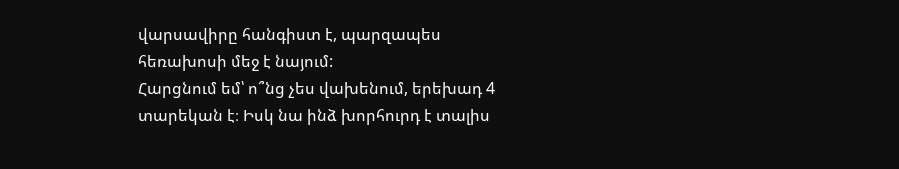վարսավիրը հանգիստ է, պարզապես հեռախոսի մեջ է նայում:
Հարցնում եմ՝ ո՞նց չես վախենում, երեխադ 4 տարեկան է։ Իսկ նա ինձ խորհուրդ է տալիս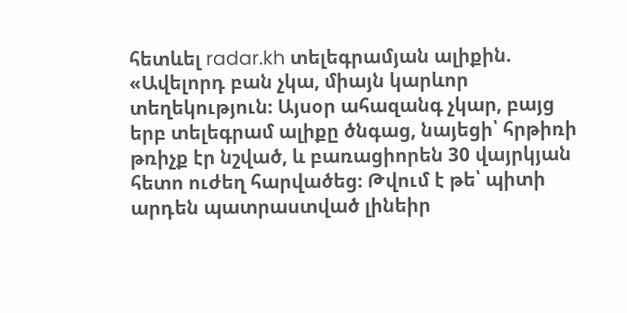հետևել radar.kh տելեգրամյան ալիքին. «Ավելորդ բան չկա, միայն կարևոր տեղեկություն։ Այսօր ահազանգ չկար, բայց երբ տելեգրամ ալիքը ծնգաց, նայեցի՝ հրթիռի թռիչք էր նշված, և բառացիորեն 30 վայրկյան հետո ուժեղ հարվածեց։ Թվում է թե՝ պիտի արդեն պատրաստված լինեիր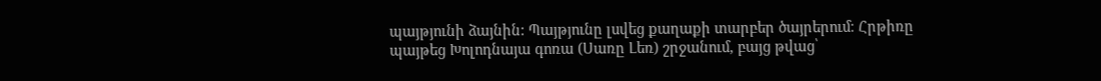պայթյունի ձայնին: Պայթյունը լսվեց քաղաքի տարբեր ծայրերում։ Հրթիռը պայթեց Խոլոդնայա գոռա (Սառը Լեռ) շրջանում, բայց թվաց՝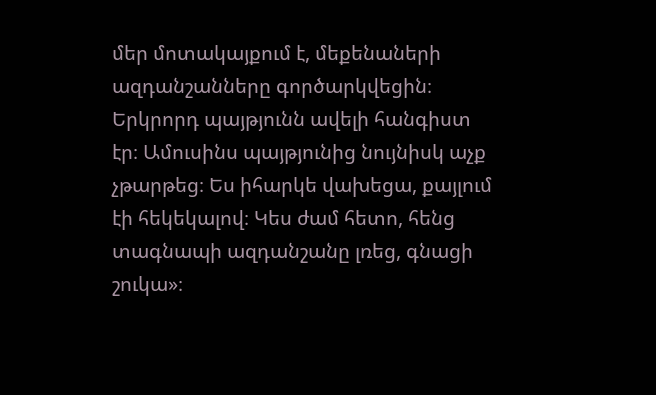մեր մոտակայքում է, մեքենաների ազդանշանները գործարկվեցին։ Երկրորդ պայթյունն ավելի հանգիստ էր։ Ամուսինս պայթյունից նույնիսկ աչք չթարթեց։ Ես իհարկե վախեցա, քայլում էի հեկեկալով։ Կես ժամ հետո, հենց տագնապի ազդանշանը լռեց, գնացի շուկա»։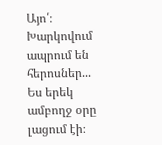Այո՛։ Խարկովում ապրում են հերոսներ...
Ես երեկ ամբողջ օրը լացում էի։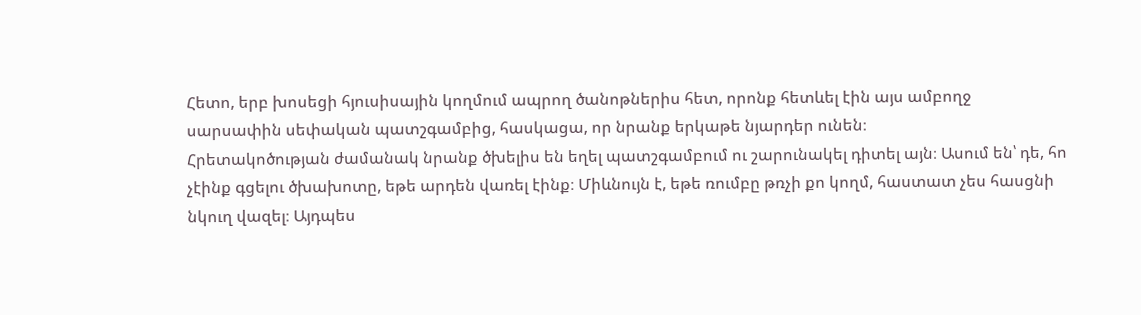Հետո, երբ խոսեցի հյուսիսային կողմում ապրող ծանոթներիս հետ, որոնք հետևել էին այս ամբողջ սարսափին սեփական պատշգամբից, հասկացա, որ նրանք երկաթե նյարդեր ունեն։
Հրետակոծության ժամանակ նրանք ծխելիս են եղել պատշգամբում ու շարունակել դիտել այն։ Ասում են՝ դե, հո չէինք գցելու ծխախոտը, եթե արդեն վառել էինք։ Միևնույն է, եթե ռումբը թռչի քո կողմ, հաստատ չես հասցնի նկուղ վազել։ Այդպես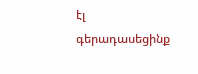էլ գերադասեցինք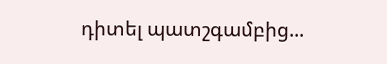դիտել պատշգամբից...